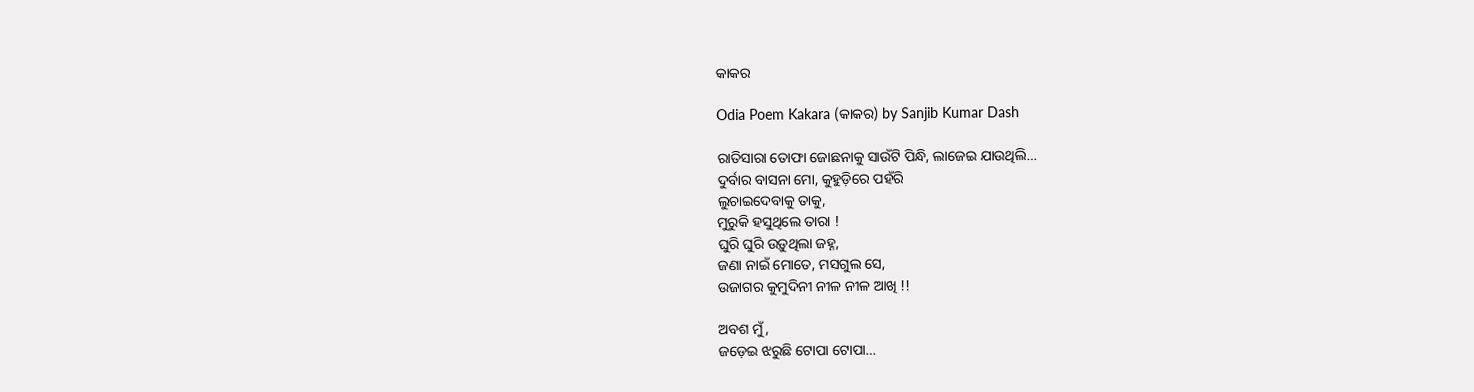କାକର

Odia Poem Kakara (କାକର) by Sanjib Kumar Dash

ରାତିସାରା ତୋଫା ଜୋଛନାକୁ ସାଉଁଟି ପିନ୍ଧି, ଲାଜେଇ ଯାଉଥିଲି…
ଦୁର୍ବାର ବାସନା ମୋ, କୁହୁଡ଼ିରେ ପହଁରି
ଲୁଚାଇଦେବାକୁ ତାକୁ,
ମୁରୁକି ହସୁଥିଲେ ତାରା !
ଘୁରି ଘୁରି ଉଡ଼ୁଥିଲା ଜହ୍ନ,
ଜଣା ନାଇଁ ମୋତେ, ମସଗୁଲ ସେ,
ଉଜାଗର କୁମୁଦିନୀ ନୀଳ ନୀଳ ଆଖି !!

ଅବଶ ମୁଁ,
ଜଡ଼େଇ ଝରୁଛି ଟୋପା ଟୋପା…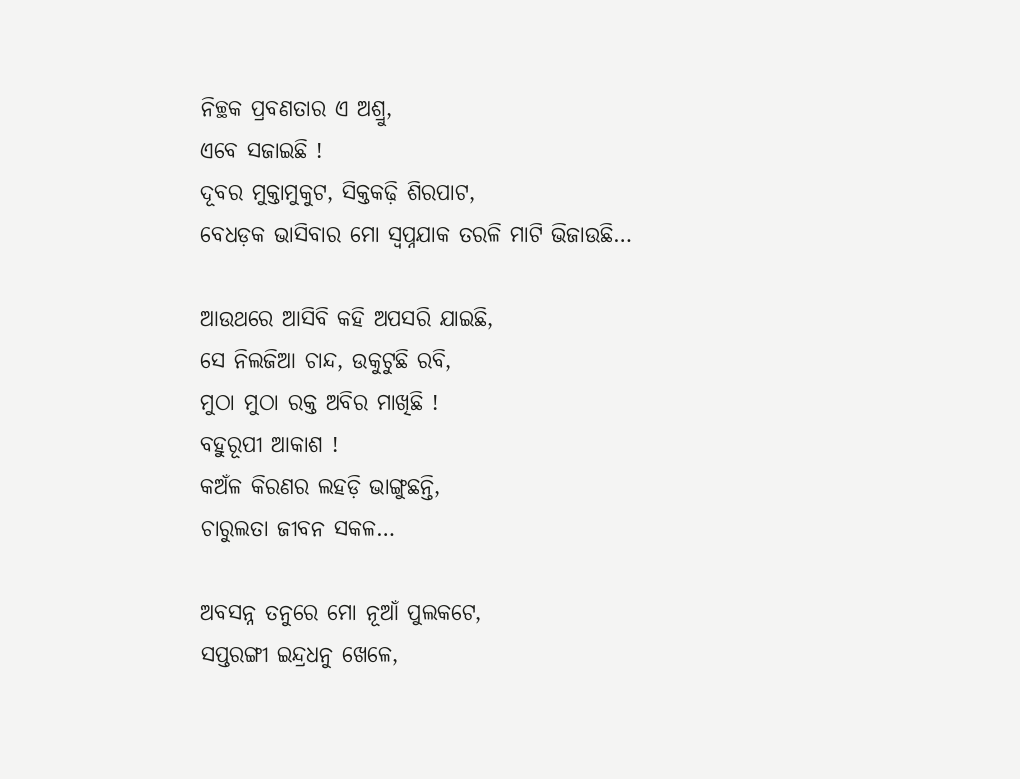ନିଚ୍ଛକ ପ୍ରବଣତାର ଏ ଅଶ୍ରୁ,
ଏବେ ସଜାଇଛି !
ଦୂବର ମୁକ୍ତାମୁକୁଟ, ସିକ୍ତକଢ଼ି ଶିରପାଟ,
ବେଧଡ଼କ ଭାସିବାର ମୋ ସ୍ୱପ୍ନଯାକ ତରଳି ମାଟି ଭିଜାଉଛି…

ଆଉଥରେ ଆସିବି କହି ଅପସରି ଯାଇଛି,
ସେ ନିଲଜିଆ ଚାନ୍ଦ, ଉକୁଟୁଛି ରବି,
ମୁଠା ମୁଠା ରକ୍ତ ଅବିର ମାଖିଛି !
ବହୁରୂପୀ ଆକାଶ !
କଅଁଳ କିରଣର ଲହଡ଼ି ଭାଙ୍ଗୁଛନ୍ତି,
ଚାରୁଲତା ଜୀବନ ସକଳ…

ଅବସନ୍ନ ତନୁରେ ମୋ ନୂଆଁ ପୁଲକଟେ,
ସପ୍ତରଙ୍ଗୀ ଇନ୍ଦ୍ରଧନୁ ଖେଳେ,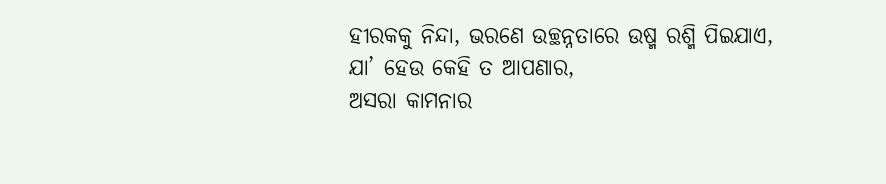ହୀରକକୁ ନିନ୍ଦା, ଭରଣେ ଉଚ୍ଛନ୍ନତାରେ ଉଷ୍ମ ରଶ୍ମି ପିଇଯାଏ,
ଯା’ ହେଉ କେହି ତ ଆପଣାର,
ଅସରା କାମନାର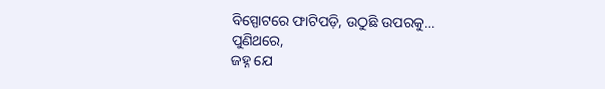ବିସ୍ପୋଟରେ ଫାଟିପଡ଼ି, ଉଠୁଛି ଉପରକୁ…
ପୁଣିଥରେ,
ଜହ୍ନ ଯେ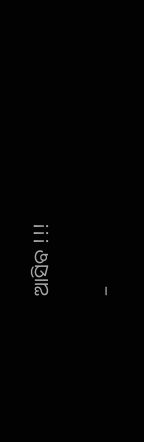ଆସିବ !!!

–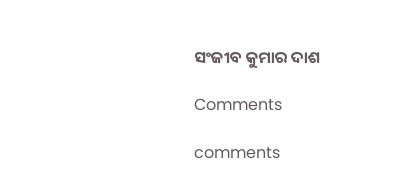ସଂଜୀବ କୁମାର ଦାଶ

Comments

comments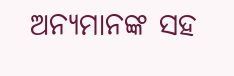ଅନ୍ୟମାନଙ୍କ ସହ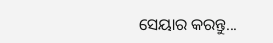ସେୟାର କରନ୍ତୁ...